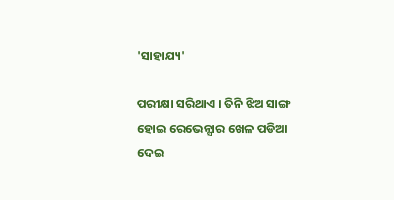'ସାହାଯ୍ୟ'

ପରୀକ୍ଷା ସରିଥାଏ । ତିନି ଝିଅ ସାଙ୍ଗ ହୋଇ ରେଭେନ୍ସାର ଖେଳ ପଡିଆ ଦେଇ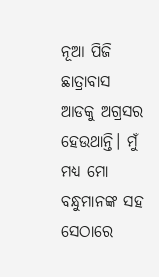ନୂଆ ପିଜି ଛାତ୍ରାବାସ ଆଡକୁ ଅଗ୍ରସର ହେଉଥାନ୍ତି। ମୁଁ ମଧ୍ୟ ମୋ ବନ୍ଧୁମାନଙ୍କ ସହ ସେଠାରେ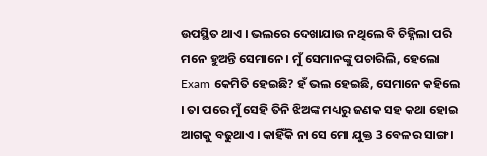ଉପସ୍ଥିତ ଥାଏ । ଭଲରେ ଦେଖାଯାଉ ନଥିଲେ ବି ଚିହ୍ନିଲା ପରି ମନେ ହୁଅନ୍ତି ସେମାନେ। ମୁଁ ସେମାନଙ୍କୁ ପଚାରିଲି, ହେଲୋ Exam କେମିତି ହେଇଛି? ହଁ ଭଲ ହେଇଛି, ସେମାନେ କହିଲେ । ତା ପରେ ମୁଁ ସେହି ତିନି ଝିଅଙ୍କ ମଧ୍ୟରୁ ଜଣକ ସହ କଥା ହୋଇ ଆଗକୁ ବଢୁଥାଏ । କାହିଁକି ନା ସେ ମୋ ଯୁକ୍ତ 3 ବେଳର ସାଙ୍ଗ ।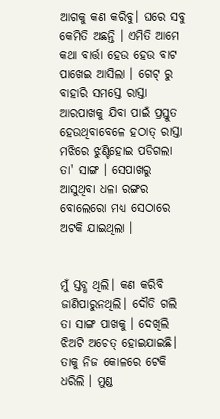ଆଗକୁ କଣ କରିବୁ। ଘରେ ସବୁ କେମିତି ଅଛନ୍ତି । ଏମିତି ଆମେ କଥା ବାର୍ତ୍ତା ହେଉ ହେଉ ବାଟ ପାଖେଇ ଆସିଲା । ଗେଟ୍ ରୁ ବାହାରି ସମସ୍ତେ ରାସ୍ତା ଆରପାଖକୁ ଯିବା ପାଇଁ ପ୍ରସ୍ତୁତ ହେଉଥିବାବେଳେ ହଠାତ୍ ରାସ୍ତା ମଝିରେ ଝୁଣ୍ଟିହୋଇ ପଡିଗଲା ତା' ସାଙ୍ଗ । ସେପାଖରୁ ଆସୁଥିବା ଧଳା ରଙ୍ଗର ବୋଲେରୋ ମଧ୍ୟ ସେଠାରେ ଅଟକି ଯାଇଥିଲା ।


ମୁଁ ସ୍ତବ୍ଧ ଥିଲି। କଣ କରିବି ଜାଣିପାରୁନଥିଲି। ଦୌଡି ଗଲି ତା ସାଙ୍ଗ ପାଖକୁ । ଦେଖିଲି ଝିଅଟି ଅଚେତ୍ ହୋଇଯାଇଛି। ତାକୁ ନିଜ କୋଳରେ ଟେକି ଧରିଲି । ମୁଣ୍ଡ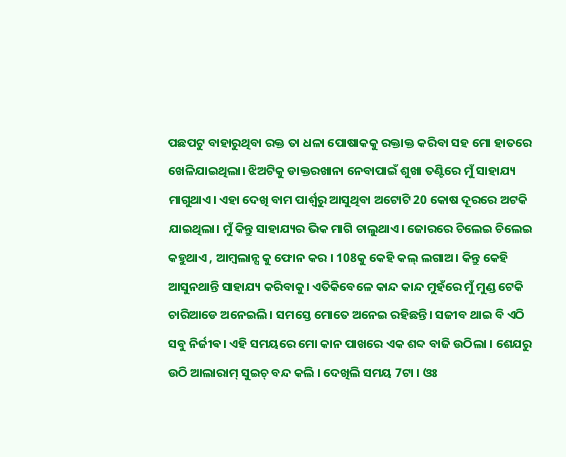ପଛପଟୁ ବାହାରୁଥିବା ରକ୍ତ ତା ଧଳା ପୋଷାକକୁ ରକ୍ତାକ୍ତ କରିବା ସହ ମୋ ହାତରେ ଖେଳିଯାଇଥିଲା। ଝିଅଟିକୁ ଡାକ୍ତରଖାନା ନେବାପାଇଁ ଶୁଖା ତଣ୍ଟିରେ ମୁଁ ସାହାଯ୍ୟ ମାଗୁଥାଏ। ଏହା ଦେଖି ବାମ ପାର୍ଶ୍ବରୁ ଆସୁଥିବା ଅଟୋଟି 20 କୋଷ ଦୂରରେ ଅଟକି ଯାଇଥିଲା। ମୁଁ କିନ୍ତୁ ସାହାଯ୍ୟର ଭିକ ମାଗି ଚାଲୁଥାଏ। ଜୋରରେ ଚିଲେଇ ଚିଲେଇ କହୁଥାଏ , ଆମ୍ବଲାନ୍ସ କୁ ଫୋନ କର । 108କୁ କେହି କଲ୍ ଲଗାଅ। କିନ୍ତୁ କେହି ଆସୁନଥାନ୍ତି ସାହାଯ୍ୟ କରିବାକୁ। ଏତିକିବେଳେ କାନ୍ଦ କାନ୍ଦ ମୁହଁରେ ମୁଁ ମୁଣ୍ଡ ଟେକି ଚାରିଆଡେ ଅନେଇଲି। ସମସ୍ତେ ମୋତେ ଅନେଇ ରହିଛନ୍ତି। ସଜୀବ ଥାଇ ବି ଏଠି ସବୁ ନିର୍ଜୀଵ। ଏହି ସମୟରେ ମୋ କାନ ପାଖରେ ଏକ ଶବ୍ଦ ବାଜି ଉଠିଲା । ଶେଯରୁ ଉଠି ଆଲାରାମ୍ ସୁଇଚ୍ ବନ୍ଦ କଲି । ଦେଖିଲି ସମୟ 7ଟା । ଓଃ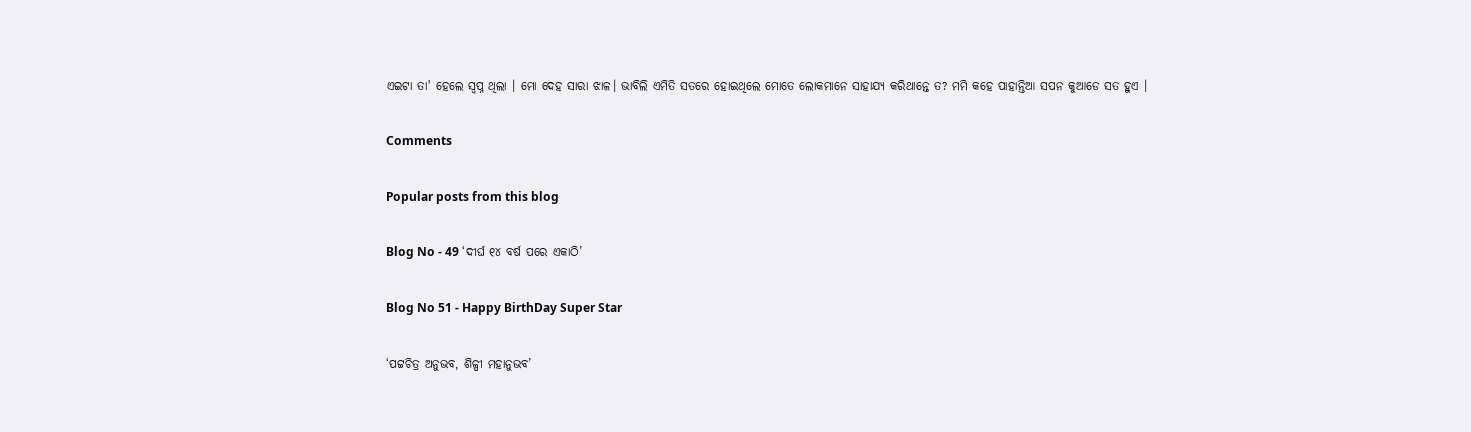ଏଇଟା ତା' ହେଲେ ସ୍ୱପ୍ନ ଥିଲା । ମୋ ଦେହ ସାରା ଝାଳ। ଭାବିଲି ଏମିତି ସତରେ ହୋଇଥିଲେ ମୋତେ ଲୋକମାନେ ସାହାଯ୍ୟ କରିଥାନ୍ତେ ତ? ମମି କହେ ପାହାନ୍ତିଆ ସପନ କୁଆଡେ ସତ ହୁଏ ।

Comments

Popular posts from this blog

Blog No - 49 ‘ଦୀର୍ଘ ୧୪ ବର୍ଷ ପରେ ଏକାଠି’

Blog No 51 - Happy BirthDay Super Star

‘ପଟ୍ଟଚିତ୍ର ଅନୁଭବ, ଶିଳ୍ପୀ ମହାନୁଭବ’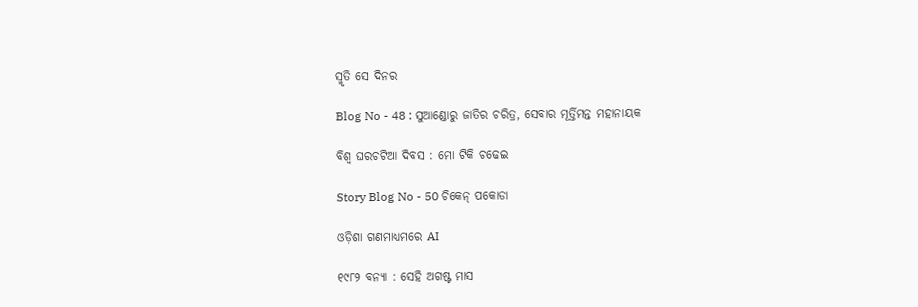ସ୍ମୃତି ସେ ଦିନର

Blog No - 48 : ସୁଆଣ୍ଡୋରୁ ଜାତିର ଚରିତ୍ର, ସେବାର ମୂର୍ତ୍ତିମନ୍ତ ମହାନାୟକ

ବିଶ୍ୱ ଘରଚଟିଆ ଦିବସ : ମୋ ଟିକି ଚଢେଇ

Story Blog No - 50 ଚିକେନ୍ ପକୋଡା

ଓଡ଼ିଶା ଗଣମାଧ୍ୟମରେ AI

୧୯୮୨ ବନ୍ୟା : ସେହି ଅଗଷ୍ଟ ମାସ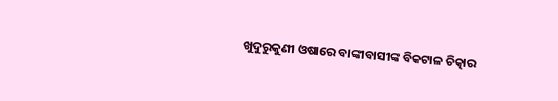ଖୁଦୁରୁକୁଣୀ ଓଷାରେ ବାଙ୍କୀବାସୀଙ୍କ ବିକଟାଳ ଚିତ୍କାର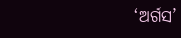‘ଅର୍ଗସ’